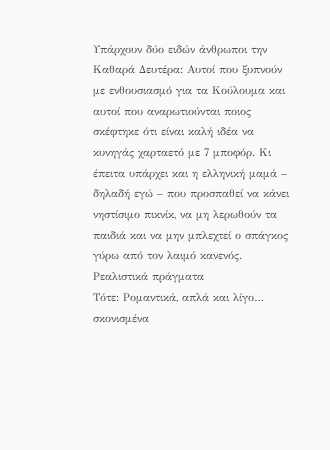Υπάρχουν δύο ειδών άνθρωποι την Καθαρά Δευτέρα: Aυτοί που ξυπνούν με ενθουσιασμό για τα Κούλουμα και αυτοί που αναρωτιούνται ποιος σκέφτηκε ότι είναι καλή ιδέα να κυνηγάς χαρταετό με 7 μποφόρ. Κι έπειτα υπάρχει και η ελληνική μαμά – δηλαδή εγώ – που προσπαθεί να κάνει νηστίσιμο πικνίκ, να μη λερωθούν τα παιδιά και να μην μπλεχτεί ο σπάγκος γύρω από τον λαιμό κανενός. Ρεαλιστικά πράγματα
Τότε: Ρομαντικά, απλά και λίγο… σκονισμένα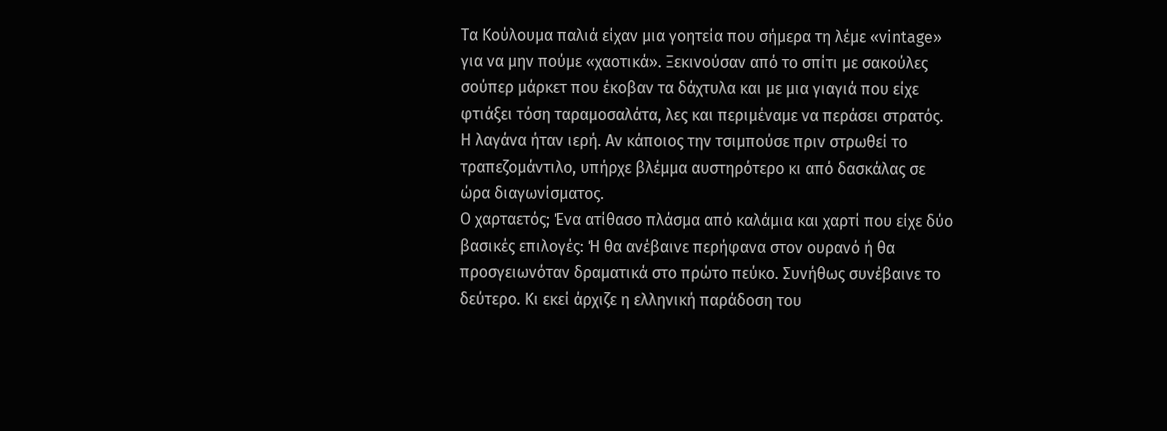Τα Κούλουμα παλιά είχαν μια γοητεία που σήμερα τη λέμε «vintage» για να μην πούμε «χαοτικά». Ξεκινούσαν από το σπίτι με σακούλες σούπερ μάρκετ που έκοβαν τα δάχτυλα και με μια γιαγιά που είχε φτιάξει τόση ταραμοσαλάτα, λες και περιμέναμε να περάσει στρατός. Η λαγάνα ήταν ιερή. Αν κάποιος την τσιμπούσε πριν στρωθεί το τραπεζομάντιλο, υπήρχε βλέμμα αυστηρότερο κι από δασκάλας σε ώρα διαγωνίσματος.
Ο χαρταετός; Ένα ατίθασο πλάσμα από καλάμια και χαρτί που είχε δύο βασικές επιλογές: Ή θα ανέβαινε περήφανα στον ουρανό ή θα προσγειωνόταν δραματικά στο πρώτο πεύκο. Συνήθως συνέβαινε το δεύτερο. Κι εκεί άρχιζε η ελληνική παράδοση του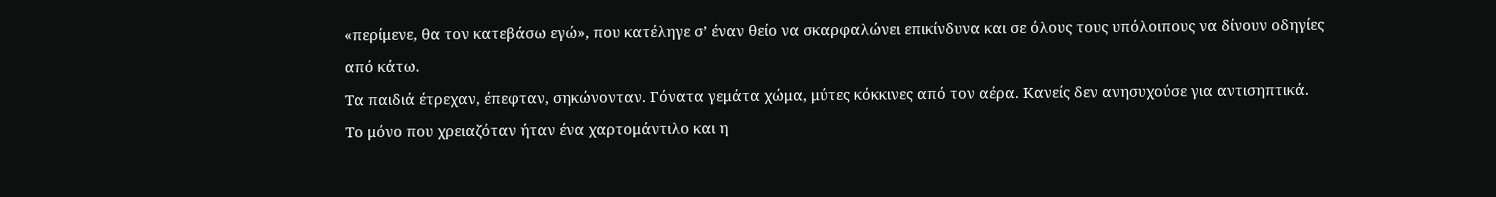«περίμενε, θα τον κατεβάσω εγώ», που κατέληγε σ’ έναν θείο να σκαρφαλώνει επικίνδυνα και σε όλους τους υπόλοιπους να δίνουν οδηγίες από κάτω.
Τα παιδιά έτρεχαν, έπεφταν, σηκώνονταν. Γόνατα γεμάτα χώμα, μύτες κόκκινες από τον αέρα. Κανείς δεν ανησυχούσε για αντισηπτικά. Το μόνο που χρειαζόταν ήταν ένα χαρτομάντιλο και η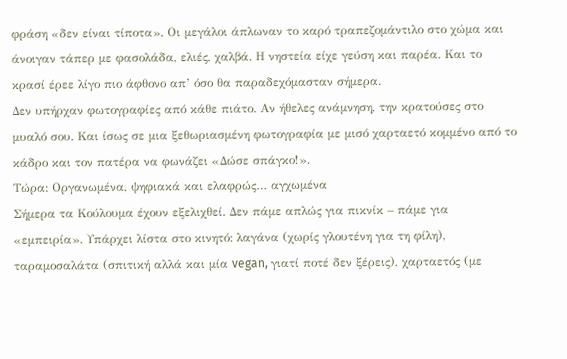φράση «δεν είναι τίποτα». Οι μεγάλοι άπλωναν το καρό τραπεζομάντιλο στο χώμα και άνοιγαν τάπερ με φασολάδα, ελιές, χαλβά. Η νηστεία είχε γεύση και παρέα. Και το κρασί έρεε λίγο πιο άφθονο απ’ όσο θα παραδεχόμασταν σήμερα.
Δεν υπήρχαν φωτογραφίες από κάθε πιάτο. Αν ήθελες ανάμνηση, την κρατούσες στο μυαλό σου. Και ίσως σε μια ξεθωριασμένη φωτογραφία με μισό χαρταετό κομμένο από το κάδρο και τον πατέρα να φωνάζει «Δώσε σπάγκο!».
Τώρα: Οργανωμένα, ψηφιακά και ελαφρώς… αγχωμένα
Σήμερα τα Κούλουμα έχουν εξελιχθεί. Δεν πάμε απλώς για πικνίκ – πάμε για «εμπειρία». Υπάρχει λίστα στο κινητό: λαγάνα (χωρίς γλουτένη για τη φίλη), ταραμοσαλάτα (σπιτική αλλά και μία vegan, γιατί ποτέ δεν ξέρεις), χαρταετός (με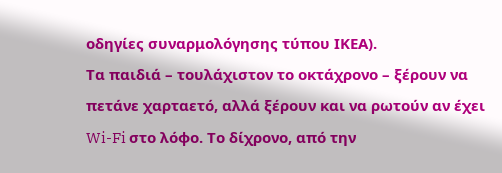οδηγίες συναρμολόγησης τύπου ΙΚΕΑ).
Τα παιδιά – τουλάχιστον το οκτάχρονο – ξέρουν να πετάνε χαρταετό, αλλά ξέρουν και να ρωτούν αν έχει Wi-Fi στο λόφο. Το δίχρονο, από την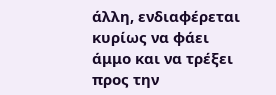άλλη, ενδιαφέρεται κυρίως να φάει άμμο και να τρέξει προς την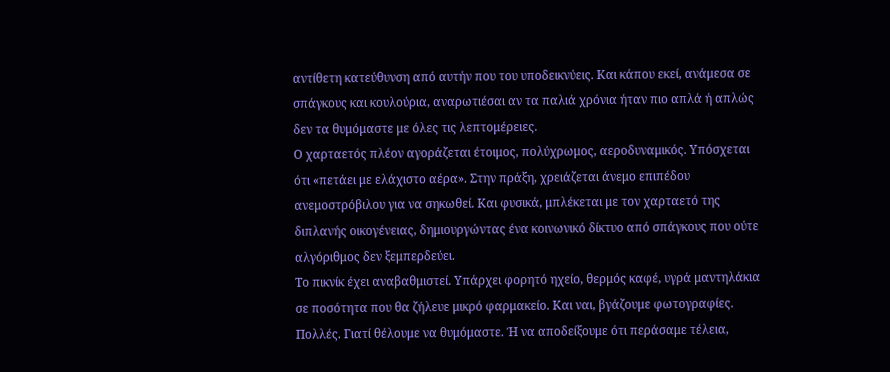αντίθετη κατεύθυνση από αυτήν που του υποδεικνύεις. Και κάπου εκεί, ανάμεσα σε σπάγκους και κουλούρια, αναρωτιέσαι αν τα παλιά χρόνια ήταν πιο απλά ή απλώς δεν τα θυμόμαστε με όλες τις λεπτομέρειες.
Ο χαρταετός πλέον αγοράζεται έτοιμος, πολύχρωμος, αεροδυναμικός. Υπόσχεται ότι «πετάει με ελάχιστο αέρα». Στην πράξη, χρειάζεται άνεμο επιπέδου ανεμοστρόβιλου για να σηκωθεί. Και φυσικά, μπλέκεται με τον χαρταετό της διπλανής οικογένειας, δημιουργώντας ένα κοινωνικό δίκτυο από σπάγκους που ούτε αλγόριθμος δεν ξεμπερδεύει.
Το πικνίκ έχει αναβαθμιστεί. Υπάρχει φορητό ηχείο, θερμός καφέ, υγρά μαντηλάκια σε ποσότητα που θα ζήλευε μικρό φαρμακείο. Και ναι, βγάζουμε φωτογραφίες. Πολλές. Γιατί θέλουμε να θυμόμαστε. Ή να αποδείξουμε ότι περάσαμε τέλεια,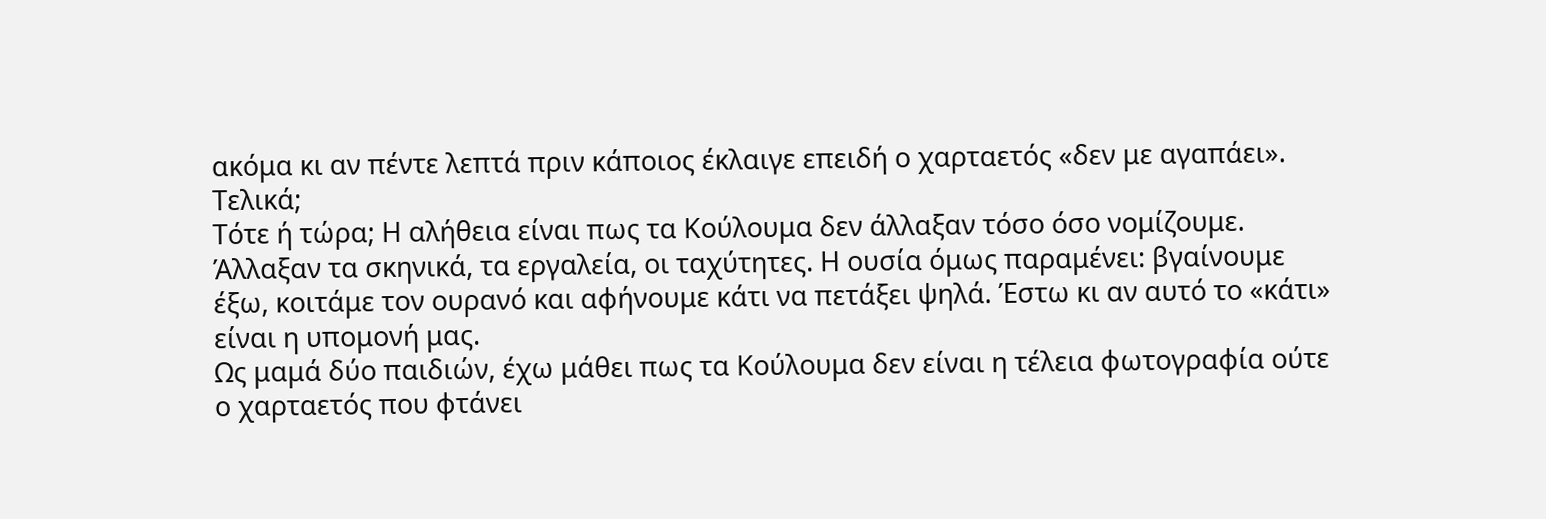ακόμα κι αν πέντε λεπτά πριν κάποιος έκλαιγε επειδή ο χαρταετός «δεν με αγαπάει».
Τελικά;
Τότε ή τώρα; Η αλήθεια είναι πως τα Κούλουμα δεν άλλαξαν τόσο όσο νομίζουμε. Άλλαξαν τα σκηνικά, τα εργαλεία, οι ταχύτητες. Η ουσία όμως παραμένει: βγαίνουμε έξω, κοιτάμε τον ουρανό και αφήνουμε κάτι να πετάξει ψηλά. Έστω κι αν αυτό το «κάτι» είναι η υπομονή μας.
Ως μαμά δύο παιδιών, έχω μάθει πως τα Κούλουμα δεν είναι η τέλεια φωτογραφία ούτε ο χαρταετός που φτάνει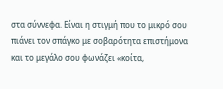στα σύννεφα. Είναι η στιγμή που το μικρό σου πιάνει τον σπάγκο με σοβαρότητα επιστήμονα και το μεγάλο σου φωνάζει «κοίτα,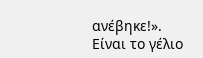ανέβηκε!». Είναι το γέλιο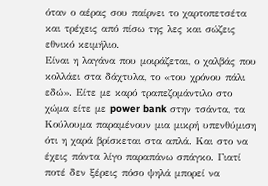όταν ο αέρας σου παίρνει το χαρτοπετσέτα και τρέχεις από πίσω της λες και σώζεις εθνικό κειμήλιο.
Είναι η λαγάνα που μοιράζεται, ο χαλβάς που κολλάει στα δάχτυλα, το «του χρόνου πάλι εδώ». Είτε με καρό τραπεζομάντιλο στο χώμα είτε με power bank στην τσάντα, τα Κούλουμα παραμένουν μια μικρή υπενθύμιση ότι η χαρά βρίσκεται στα απλά. Και στο να έχεις πάντα λίγο παραπάνω σπάγκο. Γιατί ποτέ δεν ξέρεις πόσο ψηλά μπορεί να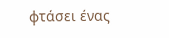φτάσει ένας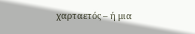χαρταετός – ή μια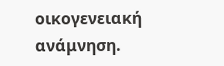οικογενειακή ανάμνηση.